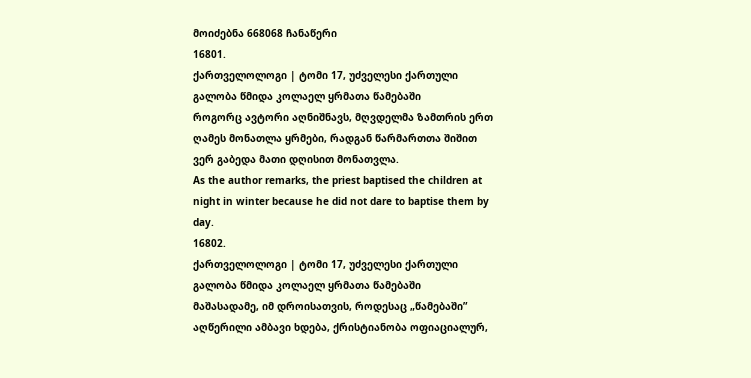მოიძებნა 668068 ჩანაწერი
16801.
ქართველოლოგი | ტომი 17, უძველესი ქართული გალობა წმიდა კოლაელ ყრმათა წამებაში
როგორც ავტორი აღნიშნავს, მღვდელმა ზამთრის ერთ ღამეს მონათლა ყრმები, რადგან წარმართთა შიშით ვერ გაბედა მათი დღისით მონათვლა.
As the author remarks, the priest baptised the children at night in winter because he did not dare to baptise them by day.
16802.
ქართველოლოგი | ტომი 17, უძველესი ქართული გალობა წმიდა კოლაელ ყრმათა წამებაში
მაშასადამე, იმ დროისათვის, როდესაც „წამებაში” აღწერილი ამბავი ხდება, ქრისტიანობა ოფიაციალურ,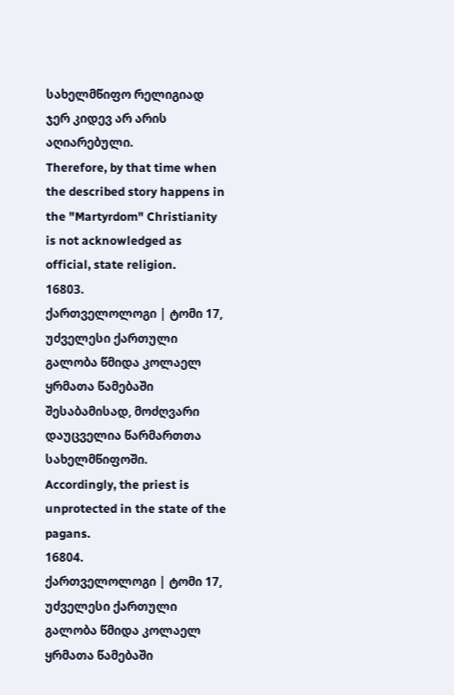სახელმწიფო რელიგიად ჯერ კიდევ არ არის აღიარებული.
Therefore, by that time when the described story happens in the "Martyrdom" Christianity is not acknowledged as official, state religion.
16803.
ქართველოლოგი | ტომი 17, უძველესი ქართული გალობა წმიდა კოლაელ ყრმათა წამებაში
შესაბამისად, მოძღვარი დაუცველია წარმართთა სახელმწიფოში.
Accordingly, the priest is unprotected in the state of the pagans.
16804.
ქართველოლოგი | ტომი 17, უძველესი ქართული გალობა წმიდა კოლაელ ყრმათა წამებაში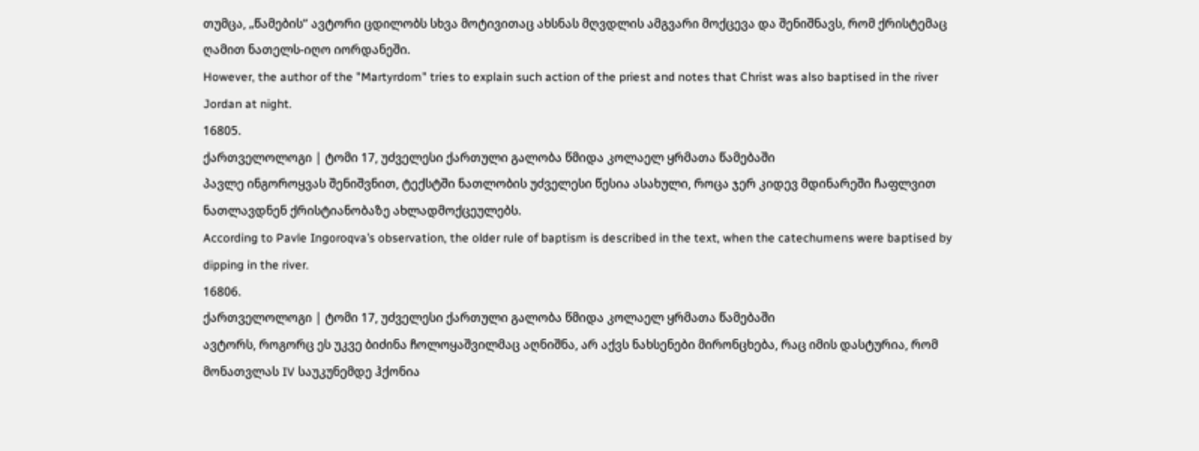თუმცა, „წამების” ავტორი ცდილობს სხვა მოტივითაც ახსნას მღვდლის ამგვარი მოქცევა და შენიშნავს, რომ ქრისტემაც ღამით ნათელს-იღო იორდანეში.
However, the author of the "Martyrdom" tries to explain such action of the priest and notes that Christ was also baptised in the river Jordan at night.
16805.
ქართველოლოგი | ტომი 17, უძველესი ქართული გალობა წმიდა კოლაელ ყრმათა წამებაში
პავლე ინგოროყვას შენიშვნით, ტექსტში ნათლობის უძველესი წესია ასახული, როცა ჯერ კიდევ მდინარეში ჩაფლვით ნათლავდნენ ქრისტიანობაზე ახლადმოქცეულებს.
According to Pavle Ingoroqva’s observation, the older rule of baptism is described in the text, when the catechumens were baptised by dipping in the river.
16806.
ქართველოლოგი | ტომი 17, უძველესი ქართული გალობა წმიდა კოლაელ ყრმათა წამებაში
ავტორს, როგორც ეს უკვე ბიძინა ჩოლოყაშვილმაც აღნიშნა, არ აქვს ნახსენები მირონცხება, რაც იმის დასტურია, რომ მონათვლას IV საუკუნემდე ჰქონია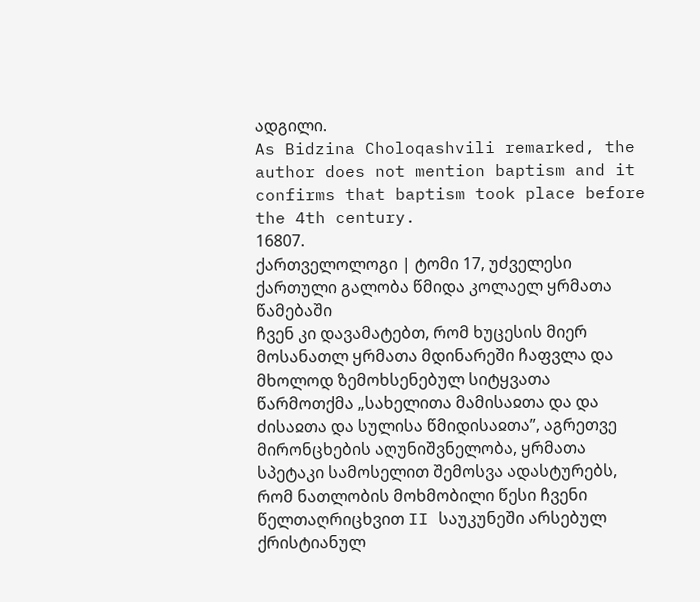ადგილი.
As Bidzina Choloqashvili remarked, the author does not mention baptism and it confirms that baptism took place before the 4th century.
16807.
ქართველოლოგი | ტომი 17, უძველესი ქართული გალობა წმიდა კოლაელ ყრმათა წამებაში
ჩვენ კი დავამატებთ, რომ ხუცესის მიერ მოსანათლ ყრმათა მდინარეში ჩაფვლა და მხოლოდ ზემოხსენებულ სიტყვათა წარმოთქმა „სახელითა მამისაჲთა და და ძისაჲთა და სულისა წმიდისაჲთა”, აგრეთვე მირონცხების აღუნიშვნელობა, ყრმათა სპეტაკი სამოსელით შემოსვა ადასტურებს, რომ ნათლობის მოხმობილი წესი ჩვენი წელთაღრიცხვით II საუკუნეში არსებულ ქრისტიანულ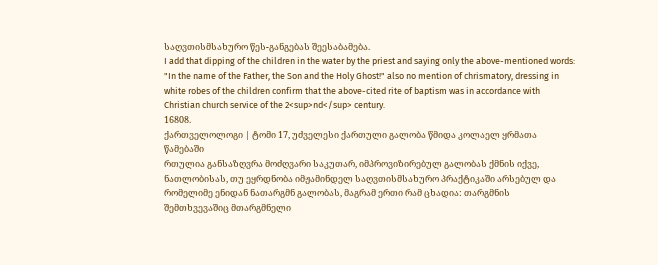საღვთისმსახურო წეს-განგებას შეესაბამება.
I add that dipping of the children in the water by the priest and saying only the above-mentioned words: "In the name of the Father, the Son and the Holy Ghost!" also no mention of chrismatory, dressing in white robes of the children confirm that the above-cited rite of baptism was in accordance with Christian church service of the 2<sup>nd</sup> century.
16808.
ქართველოლოგი | ტომი 17, უძველესი ქართული გალობა წმიდა კოლაელ ყრმათა წამებაში
რთულია განსაზღვრა მოძღვარი საკუთარ, იმპროვიზირებულ გალობას ქმნის იქვე, ნათლობისას, თუ ეყრდნობა იმჟამინდელ საღვთისმსახურო პრაქტიკაში არსებულ და რომელიმე ენიდან ნათარგმნ გალობას, მაგრამ ერთი რამ ცხადია: თარგმნის შემთხვევაშიც მთარგმნელი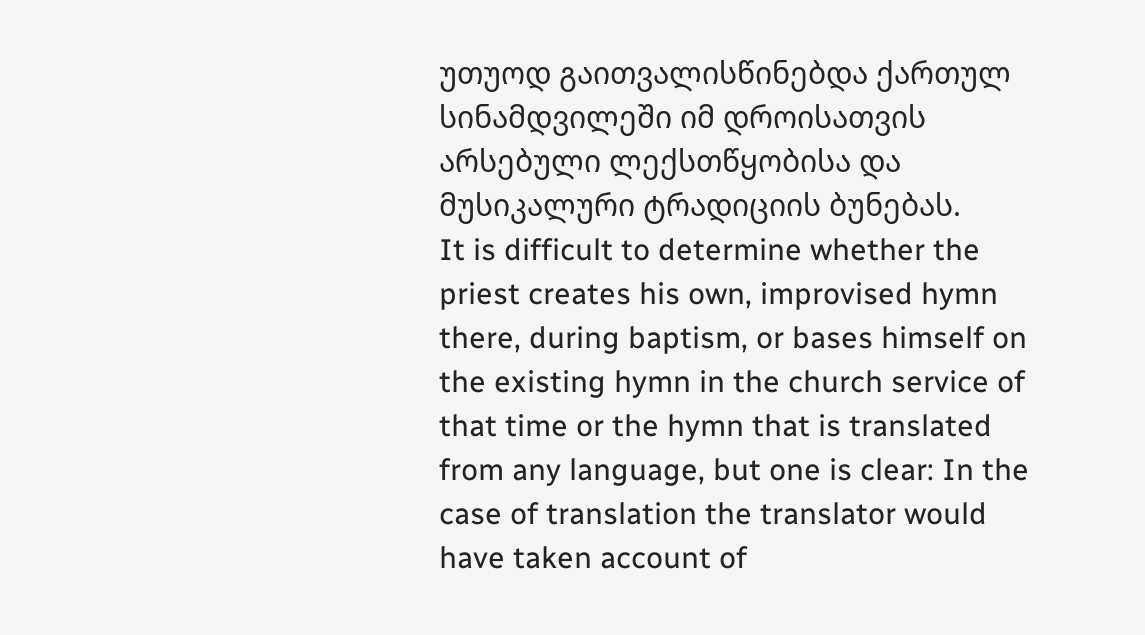უთუოდ გაითვალისწინებდა ქართულ სინამდვილეში იმ დროისათვის არსებული ლექსთწყობისა და მუსიკალური ტრადიციის ბუნებას.
It is difficult to determine whether the priest creates his own, improvised hymn there, during baptism, or bases himself on the existing hymn in the church service of that time or the hymn that is translated from any language, but one is clear: In the case of translation the translator would have taken account of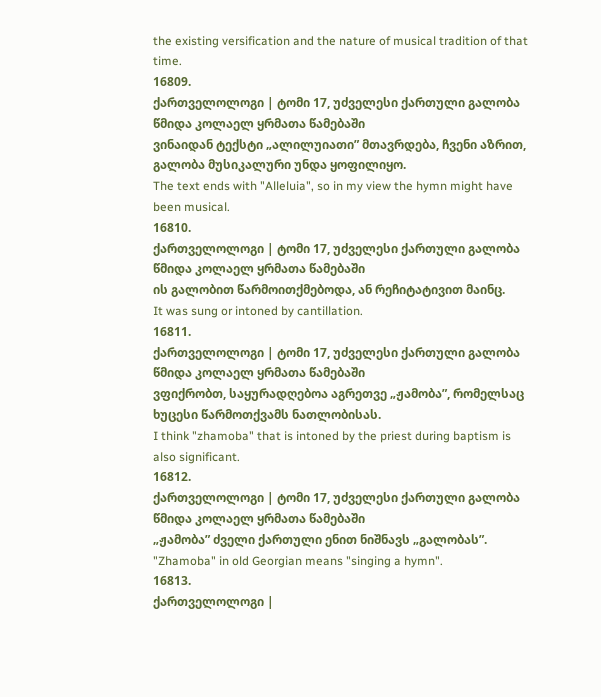the existing versification and the nature of musical tradition of that time.
16809.
ქართველოლოგი | ტომი 17, უძველესი ქართული გალობა წმიდა კოლაელ ყრმათა წამებაში
ვინაიდან ტექსტი „ალილუიათი” მთავრდება, ჩვენი აზრით, გალობა მუსიკალური უნდა ყოფილიყო.
The text ends with "Alleluia", so in my view the hymn might have been musical.
16810.
ქართველოლოგი | ტომი 17, უძველესი ქართული გალობა წმიდა კოლაელ ყრმათა წამებაში
ის გალობით წარმოითქმებოდა, ან რეჩიტატივით მაინც.
It was sung or intoned by cantillation.
16811.
ქართველოლოგი | ტომი 17, უძველესი ქართული გალობა წმიდა კოლაელ ყრმათა წამებაში
ვფიქრობთ, საყურადღებოა აგრეთვე „ჟამობა”, რომელსაც ხუცესი წარმოთქვამს ნათლობისას.
I think "zhamoba" that is intoned by the priest during baptism is also significant.
16812.
ქართველოლოგი | ტომი 17, უძველესი ქართული გალობა წმიდა კოლაელ ყრმათა წამებაში
„ჟამობა” ძველი ქართული ენით ნიშნავს „გალობას”.
"Zhamoba" in old Georgian means "singing a hymn".
16813.
ქართველოლოგი |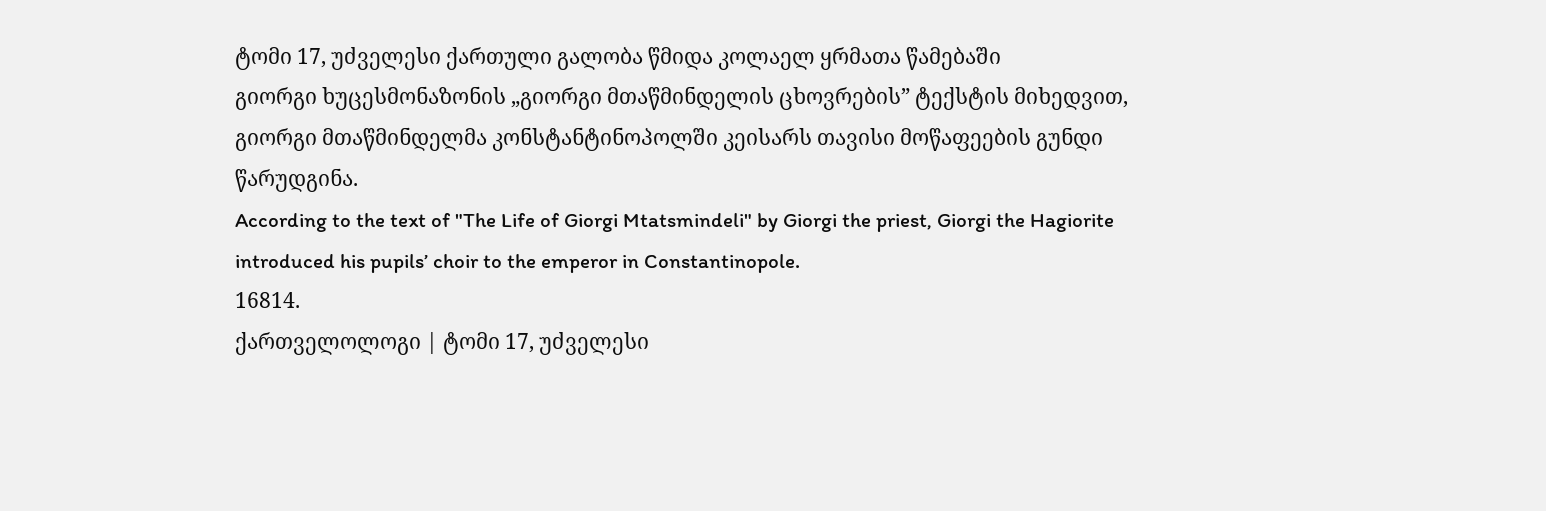ტომი 17, უძველესი ქართული გალობა წმიდა კოლაელ ყრმათა წამებაში
გიორგი ხუცესმონაზონის „გიორგი მთაწმინდელის ცხოვრების” ტექსტის მიხედვით, გიორგი მთაწმინდელმა კონსტანტინოპოლში კეისარს თავისი მოწაფეების გუნდი წარუდგინა.
According to the text of "The Life of Giorgi Mtatsmindeli" by Giorgi the priest, Giorgi the Hagiorite introduced his pupils’ choir to the emperor in Constantinopole.
16814.
ქართველოლოგი | ტომი 17, უძველესი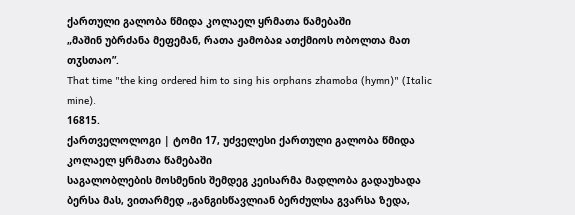ქართული გალობა წმიდა კოლაელ ყრმათა წამებაში
„მაშინ უბრძანა მეფემან, რათა ჟამობაჲ ათქმიოს ობოლთა მათ თჳსთაო”.
That time "the king ordered him to sing his orphans zhamoba (hymn)" (Italic mine).
16815.
ქართველოლოგი | ტომი 17, უძველესი ქართული გალობა წმიდა კოლაელ ყრმათა წამებაში
საგალობლების მოსმენის შემდეგ კეისარმა მადლობა გადაუხადა ბერსა მას, ვითარმედ „განგისწავლიან ბერძულსა გვარსა ზედა,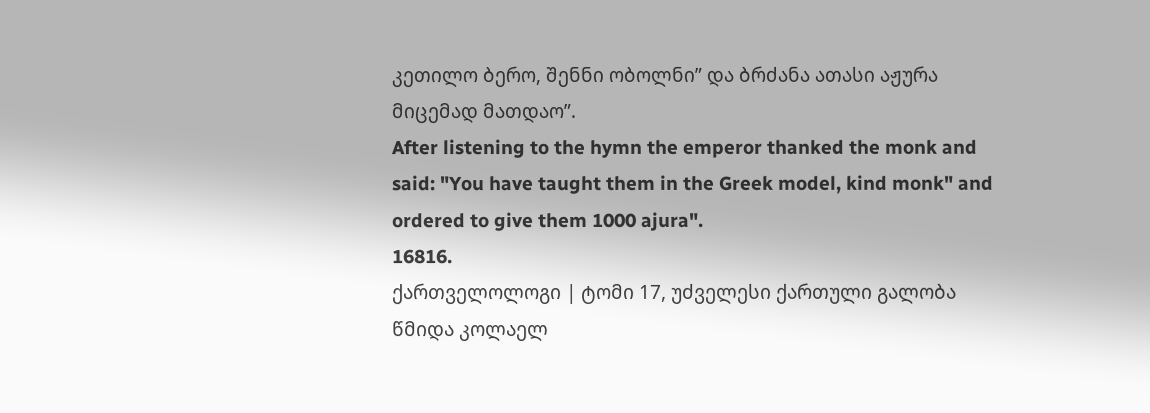კეთილო ბერო, შენნი ობოლნი” და ბრძანა ათასი აჟურა მიცემად მათდაო”.
After listening to the hymn the emperor thanked the monk and said: "You have taught them in the Greek model, kind monk" and ordered to give them 1000 ajura".
16816.
ქართველოლოგი | ტომი 17, უძველესი ქართული გალობა წმიდა კოლაელ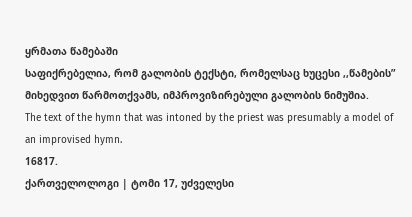ყრმათა წამებაში
საფიქრებელია, რომ გალობის ტექსტი, რომელსაც ხუცესი ,,წამების” მიხედვით წარმოთქვამს, იმპროვიზირებული გალობის ნიმუშია.
The text of the hymn that was intoned by the priest was presumably a model of an improvised hymn.
16817.
ქართველოლოგი | ტომი 17, უძველესი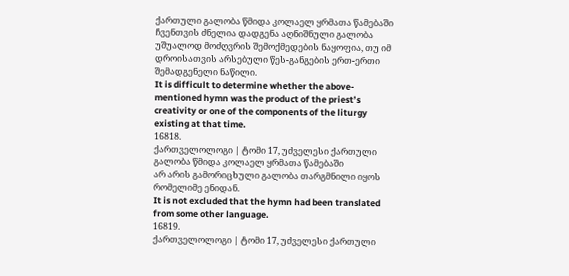ქართული გალობა წმიდა კოლაელ ყრმათა წამებაში
ჩვენთვის ძნელია დადგენა აღნიშნული გალობა უშუალოდ მოძღვრის შემოქმედების ნაყოფია, თუ იმ დროისათვის არსებული წეს-განგების ერთ-ერთი შემადგენელი ნაწილი.
It is difficult to determine whether the above-mentioned hymn was the product of the priest’s creativity or one of the components of the liturgy existing at that time.
16818.
ქართველოლოგი | ტომი 17, უძველესი ქართული გალობა წმიდა კოლაელ ყრმათა წამებაში
არ არის გამორიცხული გალობა თარგმნილი იყოს რომელიმე ენიდან.
It is not excluded that the hymn had been translated from some other language.
16819.
ქართველოლოგი | ტომი 17, უძველესი ქართული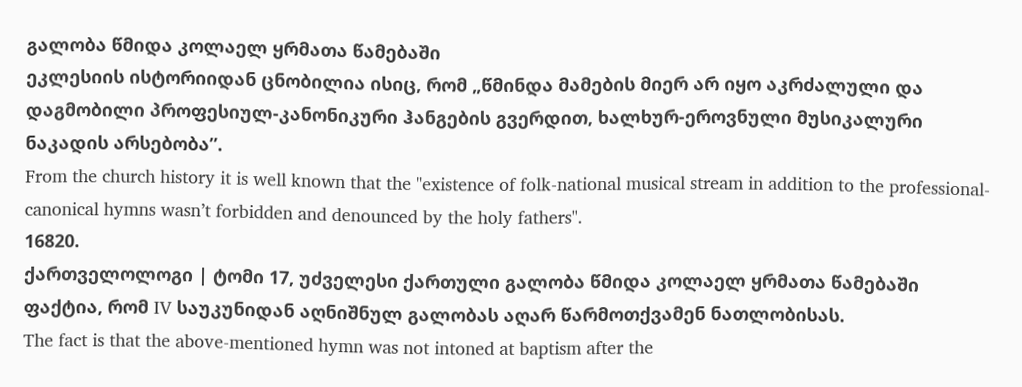გალობა წმიდა კოლაელ ყრმათა წამებაში
ეკლესიის ისტორიიდან ცნობილია ისიც, რომ „წმინდა მამების მიერ არ იყო აკრძალული და დაგმობილი პროფესიულ-კანონიკური ჰანგების გვერდით, ხალხურ-ეროვნული მუსიკალური ნაკადის არსებობა”.
From the church history it is well known that the "existence of folk-national musical stream in addition to the professional-canonical hymns wasn’t forbidden and denounced by the holy fathers".
16820.
ქართველოლოგი | ტომი 17, უძველესი ქართული გალობა წმიდა კოლაელ ყრმათა წამებაში
ფაქტია, რომ IV საუკუნიდან აღნიშნულ გალობას აღარ წარმოთქვამენ ნათლობისას.
The fact is that the above-mentioned hymn was not intoned at baptism after the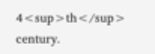4<sup>th</sup> century.